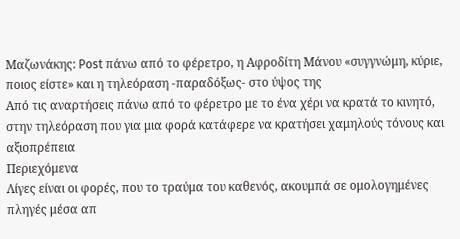Μαζωνάκης: Post πάνω από το φέρετρο, η Αφροδίτη Μάνου «συγγνώμη, κύριε, ποιος είστε» και η τηλεόραση -παραδόξως- στο ύψος της
Από τις αναρτήσεις πάνω από το φέρετρο με το ένα χέρι να κρατά το κινητό, στην τηλεόραση που για μια φορά κατάφερε να κρατήσει χαμηλούς τόνους και αξιοπρέπεια
Περιεχόμενα
Λίγες είναι οι φορές, που το τραύμα του καθενός, ακουμπά σε ομολογημένες πληγές μέσα απ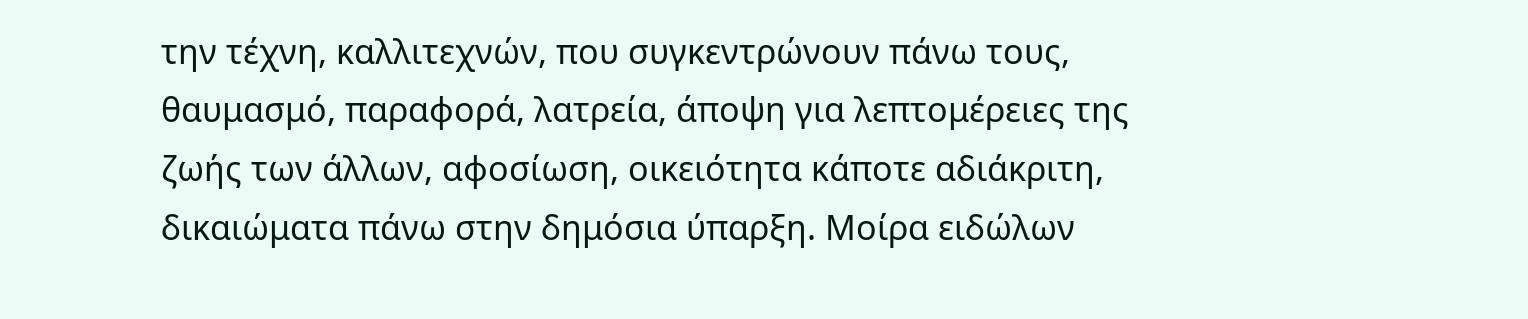την τέχνη, καλλιτεχνών, που συγκεντρώνουν πάνω τους, θαυμασμό, παραφορά, λατρεία, άποψη για λεπτομέρειες της ζωής των άλλων, αφοσίωση, οικειότητα κάποτε αδιάκριτη, δικαιώματα πάνω στην δημόσια ύπαρξη. Μοίρα ειδώλων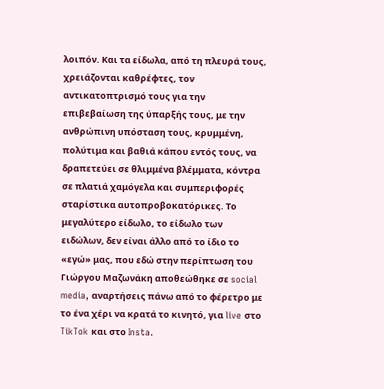λοιπόν. Και τα είδωλα, από τη πλευρά τους, χρειάζονται καθρέφτες, τον αντικατοπτρισμό τους για την επιβεβαίωση της ύπαρξής τους, με την ανθρώπινη υπόσταση τους, κρυμμένη, πολύτιμα και βαθιά κάπου εντός τους, να δραπετεύει σε θλιμμένα βλέμματα, κόντρα σε πλατιά χαμόγελα και συμπεριφορές σταρίστικα αυτοπροβοκατόρικες. Το μεγαλύτερο είδωλο, το είδωλο των ειδώλων, δεν είναι άλλο από το ίδιο το «εγώ» μας, που εδώ στην περίπτωση του Γιώργου Μαζωνάκη αποθεώθηκε σε social media, αναρτήσεις πάνω από το φέρετρο με το ένα χέρι να κρατά το κινητό, για live στο TikTok και στο Insta.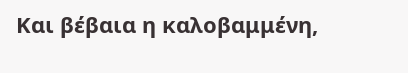Και βέβαια η καλοβαμμένη,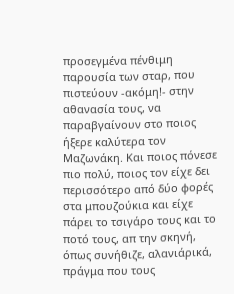προσεγμένα πένθιμη παρουσία των σταρ, που πιστεύουν -ακόμη!- στην αθανασία τους, να παραβγαίνουν στο ποιος ήξερε καλύτερα τον Μαζωνάκη. Και ποιος πόνεσε πιο πολύ, ποιος τον είχε δει περισσότερο από δύο φορές στα μπουζούκια και είχε πάρει το τσιγάρο τους και το ποτό τους, απ την σκηνή, όπως συνήθιζε, αλανιάρικά, πράγμα που τους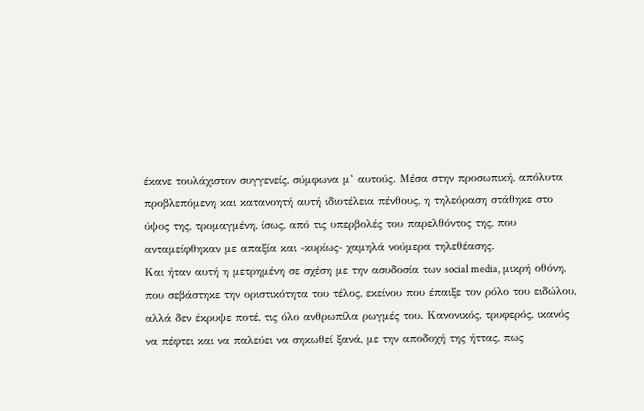έκανε τουλάχιστον συγγενείς, σύμφωνα μ’ αυτούς. Μέσα στην προσωπική, απόλυτα προβλεπόμενη και κατανοητή αυτή ιδιοτέλεια πένθους, η τηλεόραση στάθηκε στο ύψος της, τρομαγμένη, ίσως, από τις υπερβολές του παρελθόντος της, που ανταμείφθηκαν με απαξία και -κυρίως- χαμηλά νούμερα τηλεθέασης.
Και ήταν αυτή η μετρημένη σε σχέση με την ασυδοσία των social media, μικρή οθόνη, που σεβάστηκε την οριστικότητα του τέλος, εκείνου που έπαιξε τον ρόλο του ειδώλου, αλλά δεν έκρυψε ποτέ, τις όλο ανθρωπίλα ρωγμές του. Κανονικός, τρυφερός, ικανός να πέφτει και να παλεύει να σηκωθεί ξανά, με την αποδοχή της ήττας, πως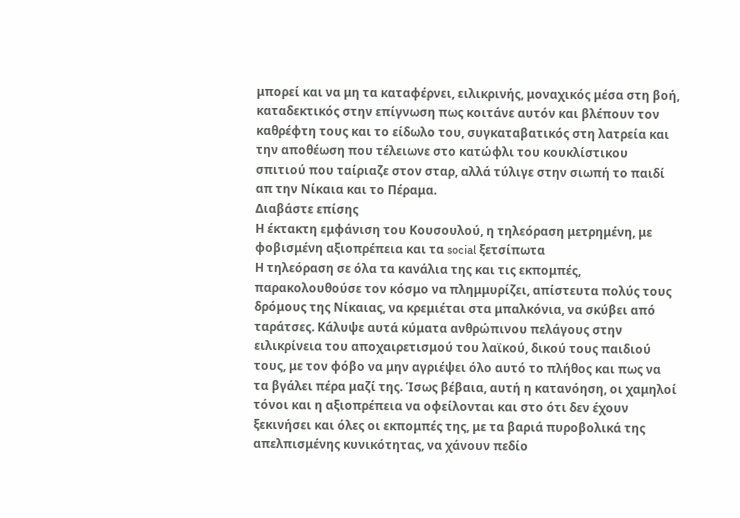μπορεί και να μη τα καταφέρνει, ειλικρινής, μοναχικός μέσα στη βοή, καταδεκτικός στην επίγνωση πως κοιτάνε αυτόν και βλέπουν τον καθρέφτη τους και το είδωλο του, συγκαταβατικός στη λατρεία και την αποθέωση που τέλειωνε στο κατώφλι του κουκλίστικου σπιτιού που ταίριαζε στον σταρ, αλλά τύλιγε στην σιωπή το παιδί απ την Νίκαια και το Πέραμα.
Διαβάστε επίσης
Η έκτακτη εμφάνιση του Κουσουλού, η τηλεόραση μετρημένη, με φοβισμένη αξιοπρέπεια και τα social ξετσίπωτα
Η τηλεόραση σε όλα τα κανάλια της και τις εκπομπές, παρακολουθούσε τον κόσμο να πλημμυρίζει, απίστευτα πολύς τους δρόμους της Νίκαιας, να κρεμιέται στα μπαλκόνια, να σκύβει από ταράτσες. Κάλυψε αυτά κύματα ανθρώπινου πελάγους στην ειλικρίνεια του αποχαιρετισμού του λαϊκού, δικού τους παιδιού τους, με τον φόβο να μην αγριέψει όλο αυτό το πλήθος και πως να τα βγάλει πέρα μαζί της. Ίσως βέβαια, αυτή η κατανόηση, οι χαμηλοί τόνοι και η αξιοπρέπεια να οφείλονται και στο ότι δεν έχουν ξεκινήσει και όλες οι εκπομπές της, με τα βαριά πυροβολικά της απελπισμένης κυνικότητας, να χάνουν πεδίο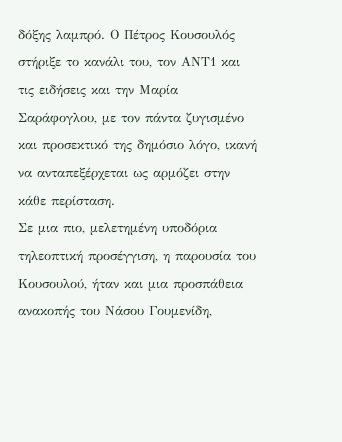δόξης λαμπρό. Ο Πέτρος Κουσουλός στήριξε το κανάλι του, τον ΑΝΤ1 και τις ειδήσεις και την Μαρία Σαράφογλου, με τον πάντα ζυγισμένο και προσεκτικό της δημόσιο λόγο, ικανή να ανταπεξέρχεται ως αρμόζει στην κάθε περίσταση.
Σε μια πιο, μελετημένη υποδόρια τηλεοπτική προσέγγιση, η παρουσία του Κουσουλού, ήταν και μια προσπάθεια ανακοπής του Νάσου Γουμενίδη,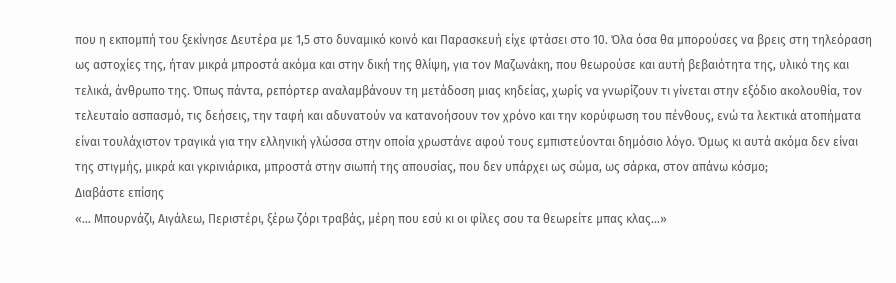που η εκπομπή του ξεκίνησε Δευτέρα με 1,5 στο δυναμικό κοινό και Παρασκευή είχε φτάσει στο 10. Όλα όσα θα μπορούσες να βρεις στη τηλεόραση ως αστοχίες της, ήταν μικρά μπροστά ακόμα και στην δική της θλίψη, για τον Μαζωνάκη, που θεωρούσε και αυτή βεβαιότητα της, υλικό της και τελικά, άνθρωπο της. Όπως πάντα, ρεπόρτερ αναλαμβάνουν τη μετάδοση μιας κηδείας, χωρίς να γνωρίζουν τι γίνεται στην εξόδιο ακολουθία, τον τελευταίο ασπασμό, τις δεήσεις, την ταφή και αδυνατούν να κατανοήσουν τον χρόνο και την κορύφωση του πένθους, ενώ τα λεκτικά ατοπήματα είναι τουλάχιστον τραγικά για την ελληνική γλώσσα στην οποία χρωστάνε αφού τους εμπιστεύονται δημόσιο λόγο. Όμως κι αυτά ακόμα δεν είναι της στιγμής, μικρά και γκρινιάρικα, μπροστά στην σιωπή της απουσίας, που δεν υπάρχει ως σώμα, ως σάρκα, στον απάνω κόσμο;
Διαβάστε επίσης
«… Μπουρνάζι, Αιγάλεω, Περιστέρι, ξέρω ζόρι τραβάς, μέρη που εσύ κι οι φίλες σου τα θεωρείτε μπας κλας…»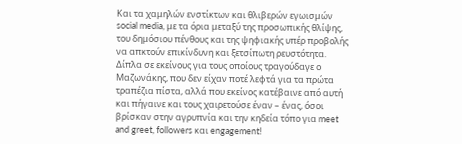Και τα χαμηλών ενστίκτων και θλιβερών εγωισμών social media, με τα όρια μεταξύ της προσωπικής θλίψης, του δημόσιου πένθους και της ψηφιακής υπέρ προβολής να απκτούν επικίνδυνη και ξετσίπωτη ρευστότητα. Δίπλα σε εκείνους για τους οποίους τραγούδαγε ο Μαζωνάκης, που δεν είχαν ποτέ λεφτά για τα πρώτα τραπέζια πίστα, αλλά που εκείνος κατέβαινε από αυτή και πήγαινε και τους χαιρετούσε έναν – ένας, όσοι βρίσκαν στην αγρυπνία και την κηδεία τόπο για meet and greet, followers και engagement!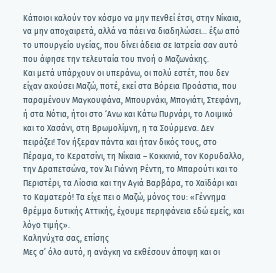Κάποιοι καλούν τον κόσμο να μην πενθεί έτσι, στην Νίκαια, να μην αποχαιρετά, αλλά να πάει να διαδηλώσει… έξω από το υπουργείο υγείας, που δίνει άδεια σε Ιατρεία σαν αυτό που άφησε την τελευταία του πνοή ο Μαζωνάκης.
Και μετά υπάρχουν οι υπεράνω, οι πολύ εστέτ, που δεν είχαν ακούσει Μαζώ, ποτέ, εκεί στα Βόρεια Προάστια, που παραμένουν Μαγκουφάνα, Μπουρνάκι, Μπογιάτι, Στεφάνη, ή στα Νότια, ήτοι στο ‘Ανω και Κάτω Πυρνάρι, το Λοιμικό και το Χασάνι, στη Βρωμολίμνη, η τα Σούρμενα. Δεν πειράζει! Τον ήξεραν πάντα και ήταν δικός τους, στο Πέραμα, το Κερατσίνι, τη Νίκαια – Κοκκινιά, τον Κορυδαλλο, την Δραπετσώνα, τον Άι Γιάννη Ρέντη, το Μπαρούτι και το Περιστέρι, τα Λίοσια και την Αγιά Βαρβάρα, το Χαϊδάρι και το Καματερό! Τα είχε πει ο Μαζώ, μόνος του: «Γέννημα θρέμμα δυτικής Αττικής, έχουμε περηφάνεια εδώ εμείς, και λόγο τιμής».
Καληνύχτα σας, επίσης
Μες σ’ όλο αυτό, η ανάγκη να εκθέσουν άποψη και οι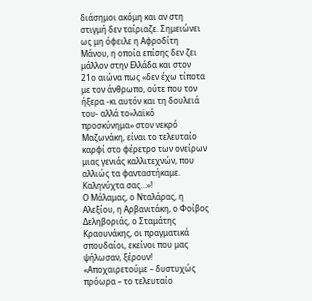διάσημοι ακόμη και αν στη στιγμή δεν ταίριαζε. Σημειώνει ως μη όφειλε η Αφροδίτη Μάνου, η οποία επίσης δεν ζει μάλλον στην Ελλάδα και στον 21ο αιώνα πως «δεν έχω τίποτα με τον άνθρωπο, ούτε που τον ήξερα -κι αυτόν και τη δουλειά του- αλλά το«λαϊκό προσκύνημα» στον νεκρό Μαζωνάκη, είναι το τελευταίο καρφί στο φέρετρο των ονείρων μιας γενιάς καλλιτεχνών, που αλλιώς τα φανταστήκαμε. Καληνύχτα σας…»!
Ο Μάλαμας, ο Νταλάρας, η Αλεξίου, η Αρβανιτάκη, ο Φοίβος Δεληβοριάς, ο Σταμάτης Κραουνάκης, οι πραγματικά σπουδαίοι, εκείνοι που μας ψήλωσαν, ξέρουν! «Αποχαιρετούμε – δυστυχώς πρόωρα – το τελευταίο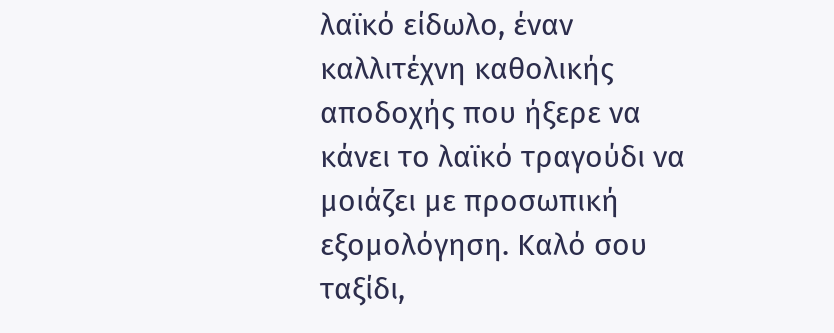λαϊκό είδωλο, έναν καλλιτέχνη καθολικής αποδοχής που ήξερε να κάνει το λαϊκό τραγούδι να μοιάζει με προσωπική εξομολόγηση. Καλό σου ταξίδι,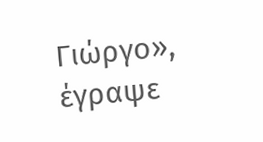Γιώργο», έγραψε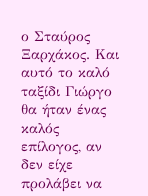ο Σταύρος Ξαρχάκος. Και αυτό το καλό ταξίδι Γιώργο θα ήταν ένας καλός επίλογος, αν δεν είχε προλάβει να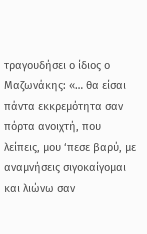τραγουδήσει ο ίδιος ο Μαζωνάκης: «… θα είσαι πάντα εκκρεμότητα σαν πόρτα ανοιχτή, που λείπεις, μου ‘πεσε βαρύ, με αναμνήσεις σιγοκαίγομαι και λιώνω σαν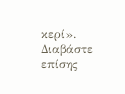κερί».
Διαβάστε επίσης